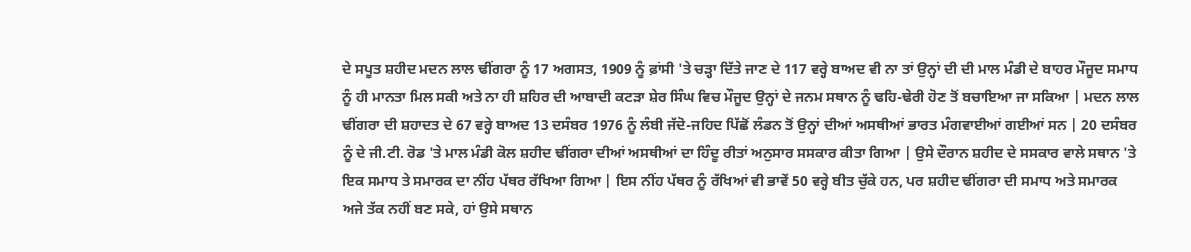ਦੇ ਸਪੂਤ ਸ਼ਹੀਦ ਮਦਨ ਲਾਲ ਢੀਂਗਰਾ ਨੂੰ 17 ਅਗਸਤ, 1909 ਨੂੰ ਫ਼ਾਂਸੀ 'ਤੇ ਚੜ੍ਹਾ ਦਿੱਤੇ ਜਾਣ ਦੇ 117 ਵਰ੍ਹੇ ਬਾਅਦ ਵੀ ਨਾ ਤਾਂ ਉਨ੍ਹਾਂ ਦੀ ਦੀ ਮਾਲ ਮੰਡੀ ਦੇ ਬਾਹਰ ਮੌਜੂਦ ਸਮਾਧ ਨੂੰ ਹੀ ਮਾਨਤਾ ਮਿਲ ਸਕੀ ਅਤੇ ਨਾ ਹੀ ਸ਼ਹਿਰ ਦੀ ਆਬਾਦੀ ਕਟੜਾ ਸ਼ੇਰ ਸਿੰਘ ਵਿਚ ਮੌਜੂਦ ਉਨ੍ਹਾਂ ਦੇ ਜਨਮ ਸਥਾਨ ਨੂੰ ਢਹਿ-ਢੇਰੀ ਹੋਣ ਤੋਂ ਬਚਾਇਆ ਜਾ ਸਕਿਆ | ਮਦਨ ਲਾਲ ਢੀਂਗਰਾ ਦੀ ਸ਼ਹਾਦਤ ਦੇ 67 ਵਰ੍ਹੇ ਬਾਅਦ 13 ਦਸੰਬਰ 1976 ਨੂੰ ਲੰਬੀ ਜੱਦੋ-ਜਹਿਦ ਪਿੱਛੋਂ ਲੰਡਨ ਤੋਂ ਉਨ੍ਹਾਂ ਦੀਆਂ ਅਸਥੀਆਂ ਭਾਰਤ ਮੰਗਵਾਈਆਂ ਗਈਆਂ ਸਨ | 20 ਦਸੰਬਰ ਨੂੰ ਦੇ ਜੀ.ਟੀ. ਰੋਡ 'ਤੇ ਮਾਲ ਮੰਡੀ ਕੋਲ ਸ਼ਹੀਦ ਢੀਂਗਰਾ ਦੀਆਂ ਅਸਥੀਆਂ ਦਾ ਹਿੰਦੂ ਰੀਤਾਂ ਅਨੁਸਾਰ ਸਸਕਾਰ ਕੀਤਾ ਗਿਆ | ਉਸੇ ਦੌਰਾਨ ਸ਼ਹੀਦ ਦੇ ਸਸਕਾਰ ਵਾਲੇ ਸਥਾਨ 'ਤੇ ਇਕ ਸਮਾਧ ਤੇ ਸਮਾਰਕ ਦਾ ਨੀਂਹ ਪੱਥਰ ਰੱਖਿਆ ਗਿਆ | ਇਸ ਨੀਂਹ ਪੱਥਰ ਨੂੰ ਰੱਖਿਆਂ ਵੀ ਭਾਵੇਂ 50 ਵਰ੍ਹੇ ਬੀਤ ਚੁੱਕੇ ਹਨ, ਪਰ ਸ਼ਹੀਦ ਢੀਂਗਰਾ ਦੀ ਸਮਾਧ ਅਤੇ ਸਮਾਰਕ ਅਜੇ ਤੱਕ ਨਹੀਂ ਬਣ ਸਕੇ, ਹਾਂ ਉਸੇ ਸਥਾਨ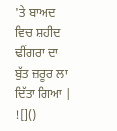'ਤੇ ਬਾਅਦ ਵਿਚ ਸ਼ਹੀਦ ਢੀਂਗਰਾ ਦਾ ਬੁੱਤ ਜ਼ਰੂਰ ਲਾ ਦਿੱਤਾ ਗਿਆ |
![]()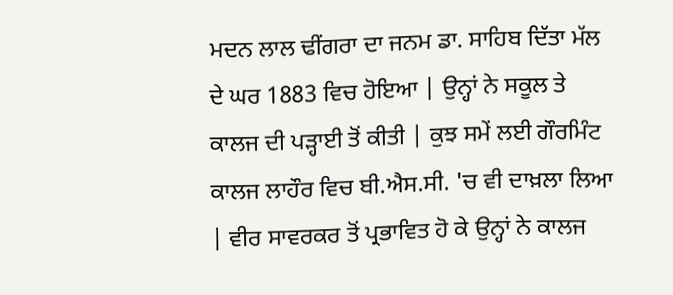ਮਦਨ ਲਾਲ ਢੀਂਗਰਾ ਦਾ ਜਨਮ ਡਾ. ਸਾਹਿਬ ਦਿੱਤਾ ਮੱਲ ਦੇ ਘਰ 1883 ਵਿਚ ਹੋਇਆ | ਉਨ੍ਹਾਂ ਨੇ ਸਕੂਲ ਤੇ ਕਾਲਜ ਦੀ ਪੜ੍ਹਾਈ ਤੋਂ ਕੀਤੀ | ਕੁਝ ਸਮੇਂ ਲਈ ਗੌਰਮਿੰਟ ਕਾਲਜ ਲਾਹੌਰ ਵਿਚ ਬੀ.ਐਸ.ਸੀ. 'ਚ ਵੀ ਦਾਖ਼ਲਾ ਲਿਆ | ਵੀਰ ਸਾਵਰਕਰ ਤੋਂ ਪ੍ਰਭਾਵਿਤ ਹੋ ਕੇ ਉਨ੍ਹਾਂ ਨੇ ਕਾਲਜ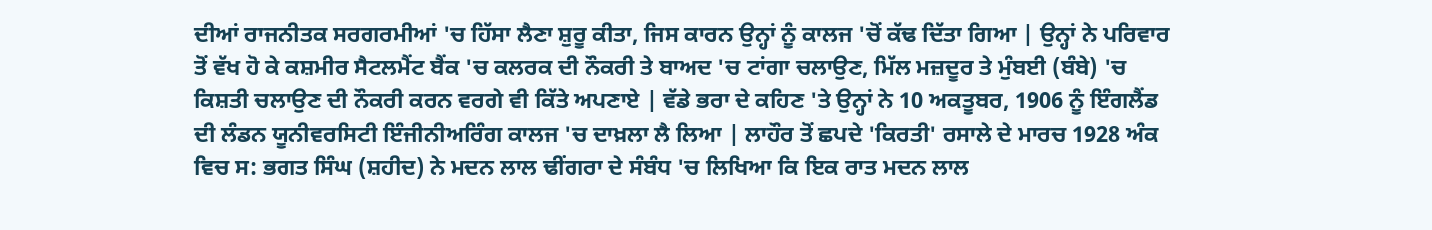ਦੀਆਂ ਰਾਜਨੀਤਕ ਸਰਗਰਮੀਆਂ 'ਚ ਹਿੱਸਾ ਲੈਣਾ ਸ਼ੁਰੂ ਕੀਤਾ, ਜਿਸ ਕਾਰਨ ਉਨ੍ਹਾਂ ਨੂੰ ਕਾਲਜ 'ਚੋਂ ਕੱਢ ਦਿੱਤਾ ਗਿਆ | ਉਨ੍ਹਾਂ ਨੇ ਪਰਿਵਾਰ ਤੋਂ ਵੱਖ ਹੋ ਕੇ ਕਸ਼ਮੀਰ ਸੈਟਲਮੈਂਟ ਬੈਂਕ 'ਚ ਕਲਰਕ ਦੀ ਨੌਕਰੀ ਤੇ ਬਾਅਦ 'ਚ ਟਾਂਗਾ ਚਲਾਉਣ, ਮਿੱਲ ਮਜ਼ਦੂਰ ਤੇ ਮੁੰਬਈ (ਬੰਬੇ) 'ਚ ਕਿਸ਼ਤੀ ਚਲਾਉਣ ਦੀ ਨੌਕਰੀ ਕਰਨ ਵਰਗੇ ਵੀ ਕਿੱਤੇ ਅਪਣਾਏ | ਵੱਡੇ ਭਰਾ ਦੇ ਕਹਿਣ 'ਤੇ ਉਨ੍ਹਾਂ ਨੇ 10 ਅਕਤੂਬਰ, 1906 ਨੂੰ ਇੰਗਲੈਂਡ ਦੀ ਲੰਡਨ ਯੂਨੀਵਰਸਿਟੀ ਇੰਜੀਨੀਅਰਿੰਗ ਕਾਲਜ 'ਚ ਦਾਖ਼ਲਾ ਲੈ ਲਿਆ | ਲਾਹੌਰ ਤੋਂ ਛਪਦੇ 'ਕਿਰਤੀ' ਰਸਾਲੇ ਦੇ ਮਾਰਚ 1928 ਅੰਕ ਵਿਚ ਸ: ਭਗਤ ਸਿੰਘ (ਸ਼ਹੀਦ) ਨੇ ਮਦਨ ਲਾਲ ਢੀਂਗਰਾ ਦੇ ਸੰਬੰਧ 'ਚ ਲਿਖਿਆ ਕਿ ਇਕ ਰਾਤ ਮਦਨ ਲਾਲ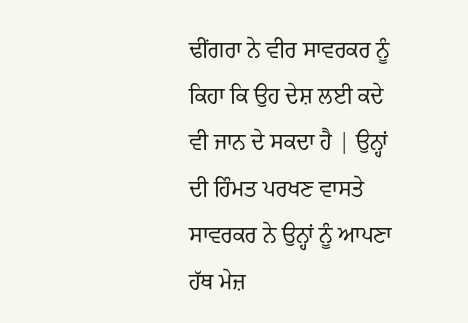ਢੀਂਗਰਾ ਨੇ ਵੀਰ ਸਾਵਰਕਰ ਨੂੰ ਕਿਹਾ ਕਿ ਉਹ ਦੇਸ਼ ਲਈ ਕਦੇ ਵੀ ਜਾਨ ਦੇ ਸਕਦਾ ਹੈ | ਉਨ੍ਹਾਂ ਦੀ ਹਿੰਮਤ ਪਰਖਣ ਵਾਸਤੇ ਸਾਵਰਕਰ ਨੇ ਉਨ੍ਹਾਂ ਨੂੰ ਆਪਣਾ ਹੱਥ ਮੇਜ਼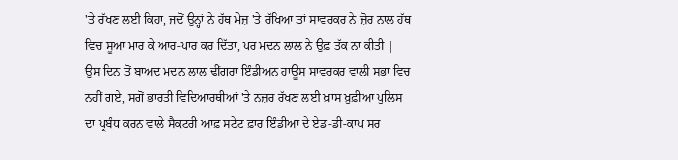'ਤੇ ਰੱਖਣ ਲਈ ਕਿਹਾ, ਜਦੋਂ ਉਨ੍ਹਾਂ ਨੇ ਹੱਥ ਮੇਜ਼ 'ਤੇ ਰੱਖਿਆ ਤਾਂ ਸਾਵਰਕਰ ਨੇ ਜ਼ੋਰ ਨਾਲ ਹੱਥ ਵਿਚ ਸੂਆ ਮਾਰ ਕੇ ਆਰ-ਪਾਰ ਕਰ ਦਿੱਤਾ, ਪਰ ਮਦਨ ਲਾਲ ਨੇ ਉਫ਼ ਤੱਕ ਨਾ ਕੀਤੀ | ਉਸ ਦਿਨ ਤੋਂ ਬਾਅਦ ਮਦਨ ਲਾਲ ਢੀਂਗਰਾ ਇੰਡੀਅਨ ਹਾਊਸ ਸਾਵਰਕਰ ਵਾਲੀ ਸਭਾ ਵਿਚ ਨਹੀਂ ਗਏ, ਸਗੋਂ ਭਾਰਤੀ ਵਿਦਿਆਰਥੀਆਂ 'ਤੇ ਨਜ਼ਰ ਰੱਖਣ ਲਈ ਖ਼ਾਸ ਖ਼ੁਫ਼ੀਆ ਪੁਲਿਸ ਦਾ ਪ੍ਰਬੰਧ ਕਰਨ ਵਾਲੇ ਸੈਕਟਰੀ ਆਫ਼ ਸਟੇਟ ਫ਼ਾਰ ਇੰਡੀਆ ਦੇ ਏਡ-ਡੀ-ਕਾਪ ਸਰ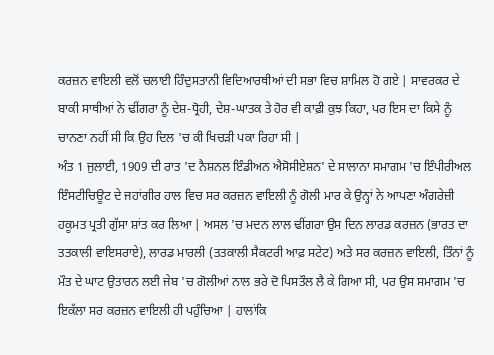ਕਰਜ਼ਨ ਵਾਇਲੀ ਵਲੋਂ ਚਲਾਈ ਹਿੰਦੁਸਤਾਨੀ ਵਿਦਿਆਰਥੀਆਂ ਦੀ ਸਭਾ ਵਿਚ ਸ਼ਾਮਿਲ ਹੋ ਗਏ | ਸਾਵਰਕਰ ਦੇ ਬਾਕੀ ਸਾਥੀਆਂ ਨੇ ਢੀਂਗਰਾ ਨੂੰ ਦੇਸ਼-ਧ੍ਰੋਹੀ, ਦੇਸ਼-ਘਾਤਕ ਤੇ ਹੋਰ ਵੀ ਕਾਫ਼ੀ ਕੁਝ ਕਿਹਾ, ਪਰ ਇਸ ਦਾ ਕਿਸੇ ਨੂੰ ਚਾਨਣਾ ਨਹੀਂ ਸੀ ਕਿ ਉਹ ਦਿਲ 'ਚ ਕੀ ਖਿਚੜੀ ਪਕਾ ਰਿਹਾ ਸੀ |
ਅੰਤ 1 ਜੁਲਾਈ, 1909 ਦੀ ਰਾਤ 'ਦ ਨੈਸ਼ਨਲ ਇੰਡੀਅਨ ਐਸੋਸੀਏਸ਼ਨ' ਦੇ ਸਾਲਾਨਾ ਸਮਾਗਮ 'ਚ ਇੰਪੀਰੀਅਲ ਇੰਸਟੀਚਿਊਟ ਦੇ ਜਹਾਂਗੀਰ ਹਾਲ ਵਿਚ ਸਰ ਕਰਜ਼ਨ ਵਾਇਲੀ ਨੂੰ ਗੋਲੀ ਮਾਰ ਕੇ ਉਨ੍ਹਾਂ ਨੇ ਆਪਣਾ ਅੰਗਰੇਜ਼ੀ ਹਕੂਮਤ ਪ੍ਰਤੀ ਗੁੱਸਾ ਸ਼ਾਂਤ ਕਰ ਲਿਆ | ਅਸਲ 'ਚ ਮਦਨ ਲਾਲ ਢੀਂਗਰਾ ਉਸ ਦਿਨ ਲਾਰਡ ਕਰਜ਼ਨ (ਭਾਰਤ ਦਾ ਤਤਕਾਲੀ ਵਾਇਸਰਾਏ), ਲਾਰਡ ਮਾਰਲੀ (ਤਤਕਾਲੀ ਸੈਕਟਰੀ ਆਫ਼ ਸਟੇਟ) ਅਤੇ ਸਰ ਕਰਜ਼ਨ ਵਾਇਲੀ, ਤਿੰਨਾਂ ਨੂੰ ਮੌਤ ਦੇ ਘਾਟ ਉਤਾਰਨ ਲਈ ਜੇਬ 'ਚ ਗੋਲੀਆਂ ਨਾਲ ਭਰੇ ਦੋ ਪਿਸਤੌਲ ਲੈ ਕੇ ਗਿਆ ਸੀ, ਪਰ ਉਸ ਸਮਾਗਮ 'ਚ ਇਕੱਲਾ ਸਰ ਕਰਜ਼ਨ ਵਾਇਲੀ ਹੀ ਪਹੁੰਚਿਆ | ਹਾਲਾਂਕਿ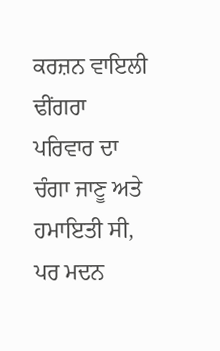ਕਰਜ਼ਨ ਵਾਇਲੀ ਢੀਂਗਰਾ ਪਰਿਵਾਰ ਦਾ ਚੰਗਾ ਜਾਣੂ ਅਤੇ ਹਮਾਇਤੀ ਸੀ, ਪਰ ਮਦਨ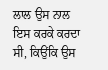ਲਾਲ ਉਸ ਨਾਲ ਇਸ ਕਰਕੇ ਕਰਦਾ ਸੀ, ਕਿਉਂਕਿ ਉਸ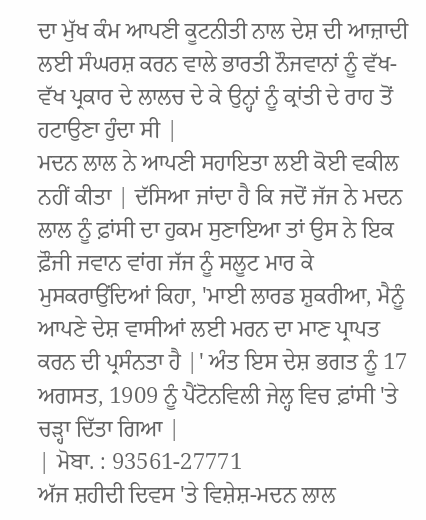ਦਾ ਮੁੱਖ ਕੰਮ ਆਪਣੀ ਕੂਟਨੀਤੀ ਨਾਲ ਦੇਸ਼ ਦੀ ਆਜ਼ਾਦੀ ਲਈ ਸੰਘਰਸ਼ ਕਰਨ ਵਾਲੇ ਭਾਰਤੀ ਨੌਜਵਾਨਾਂ ਨੂੰ ਵੱਖ-ਵੱਖ ਪ੍ਰਕਾਰ ਦੇ ਲਾਲਚ ਦੇ ਕੇ ਉਨ੍ਹਾਂ ਨੂੰ ਕ੍ਰਾਂਤੀ ਦੇ ਰਾਹ ਤੋਂ ਹਟਾਉਣਾ ਹੁੰਦਾ ਸੀ |
ਮਦਨ ਲਾਲ ਨੇ ਆਪਣੀ ਸਹਾਇਤਾ ਲਈ ਕੋਈ ਵਕੀਲ ਨਹੀਂ ਕੀਤਾ | ਦੱਸਿਆ ਜਾਂਦਾ ਹੈ ਕਿ ਜਦੋਂ ਜੱਜ ਨੇ ਮਦਨ ਲਾਲ ਨੂੰ ਫ਼ਾਂਸੀ ਦਾ ਹੁਕਮ ਸੁਣਾਇਆ ਤਾਂ ਉਸ ਨੇ ਇਕ ਫ਼ੌਜੀ ਜਵਾਨ ਵਾਂਗ ਜੱਜ ਨੂੰ ਸਲੂਟ ਮਾਰ ਕੇ ਮੁਸਕਰਾਉਂਦਿਆਂ ਕਿਹਾ, 'ਮਾਈ ਲਾਰਡ ਸ਼ੁਕਰੀਆ, ਮੈਨੂੰ ਆਪਣੇ ਦੇਸ਼ ਵਾਸੀਆਂ ਲਈ ਮਰਨ ਦਾ ਮਾਣ ਪ੍ਰਾਪਤ ਕਰਨ ਦੀ ਪ੍ਰਸੰਨਤਾ ਹੈ |' ਅੰਤ ਇਸ ਦੇਸ਼ ਭਗਤ ਨੂੰ 17 ਅਗਸਤ, 1909 ਨੂੰ ਪੈਂਟੋਨਵਿਲੀ ਜੇਲ੍ਹ ਵਿਚ ਫ਼ਾਂਸੀ 'ਤੇ ਚੜ੍ਹਾ ਦਿੱਤਾ ਗਿਆ |
| ਮੋਬਾ. : 93561-27771
ਅੱਜ ਸ਼ਹੀਦੀ ਦਿਵਸ 'ਤੇ ਵਿਸ਼ੇਸ਼-ਮਦਨ ਲਾਲ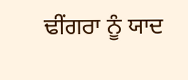ਢੀਂਗਰਾ ਨੂੰ ਯਾਦ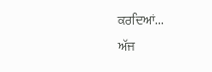ਕਰਦਿਆਂ...
ਅੱਜ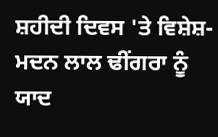ਸ਼ਹੀਦੀ ਦਿਵਸ 'ਤੇ ਵਿਸ਼ੇਸ਼-ਮਦਨ ਲਾਲ ਢੀਂਗਰਾ ਨੂੰ ਯਾਦ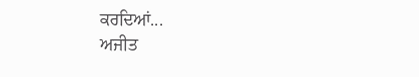ਕਰਦਿਆਂ...
ਅਜੀਤ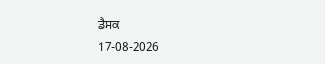ਡੈਸਕ
17-08-2026